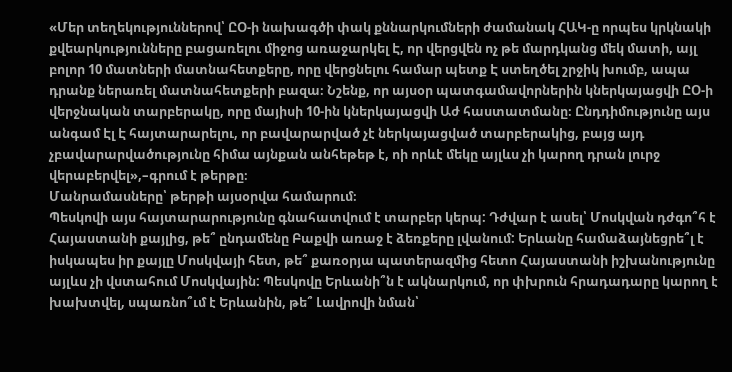«Մեր տեղեկություններով՝ ԸՕ-ի նախագծի փակ քննարկումների ժամանակ ՀԱԿ-ը որպես կրկնակի քվեարկությունները բացառելու միջոց առաջարկել Է, որ վերցվեն ոչ թե մարդկանց մեկ մատի, այլ բոլոր 10 մատների մատնահետքերը, որը վերցնելու համար պետք Է ստեղծել շրջիկ խումբ, ապա դրանք ներառել մատնահետքերի բազա։ Նշենք, որ այսօր պատգամավորներին կներկայացվի ԸՕ-ի վերջնական տարբերակը, որը մայիսի 10-ին կներկայացվի Աժ հաստատմանը։ Ընդդիմությունը այս անգամ Էլ Է հայտարարելու, որ բավարարված չէ ներկայացված տարբերակից, բայց այդ չբավարարվածությունը հիմա այնքան անհեթեթ է, ոի որևէ մեկը այլևս չի կարող դրան լուրջ վերաբերվել»,–գրում է թերթը։
Մանրամասները՝ թերթի այսօրվա համարում։
Պեսկովի այս հայտարարությունը գնահատվում է տարբեր կերպ: Դժվար է ասել՝ Մոսկվան դժգո՞հ է Հայաստանի քայլից, թե՞ ընդամենը Բաքվի առաջ է ձեռքերը լվանում: Երևանը համաձայնեցրե՞լ է իսկապես իր քայլը Մոսկվայի հետ, թե՞ քառօրյա պատերազմից հետո Հայաստանի իշխանությունը այլևս չի վստահում Մոսկվային: Պեսկովը Երևանի՞ն է ակնարկում, որ փխրուն հրադադարը կարող է խախտվել, սպառնո՞ւմ է Երևանին, թե՞ Լավրովի նման՝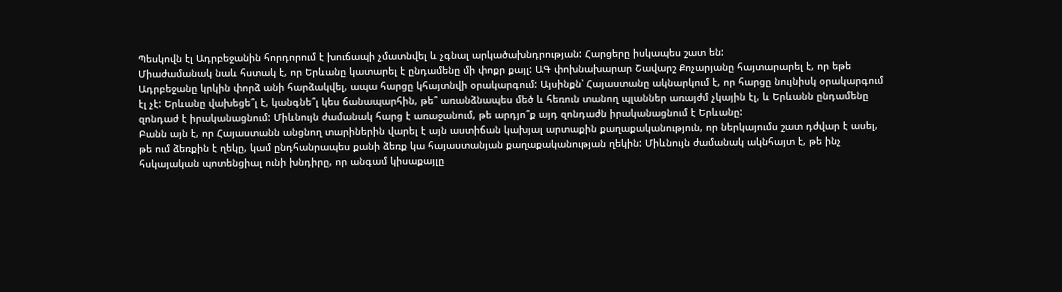Պեսկովն էլ Ադրբեջանին հորդորում է խուճապի չմատնվել և չգնալ արկածախնդրության: Հարցերը իսկապես շատ են:
Միաժամանակ նաև հստակ է, որ Երևանը կատարել է ընդամենը մի փոքր քայլ: ԱԳ փոխնախարար Շավարշ Քոչարյանը հայտարարել է, որ եթե Ադրբեջանը կրկին փորձ անի հարձակվել, ապա հարցը կհայտնվի օրակարգում: Այսինքն՝ Հայաստանը ակնարկում է, որ հարցը նույնիսկ օրակարգում էլ չէ: Երևանը վախեցե՞լ է, կանգնե՞լ կես ճանապարհին, թե՞ առանձնապես մեծ և հեռուն տանող պլաններ առայժմ չկային էլ, և Երևանն ընդամենը զոնդաժ է իրականացնում: Միևնույն ժամանակ հարց է առաջանում, թե արդյո՞ք այդ զոնդաժն իրականացնում է Երևանը:
Բանն այն է, որ Հայաստանն անցնող տարիներին վարել է այն աստիճան կախյալ արտաքին քաղաքականություն, որ ներկայումս շատ դժվար է ասել, թե ում ձեռքին է ղեկը, կամ ընդհանրապես քանի ձեռք կա հայաստանյան քաղաքականության ղեկին: Միևնույն ժամանակ ակնհայտ է, թե ինչ հսկայական պոտենցիալ ունի խնդիրը, որ անգամ կիսաքայլը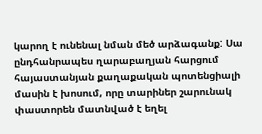կարող է ունենալ նման մեծ արձագանք: Սա ընդհանրապես ղարաբաղյան հարցում հայաստանյան քաղաքական պոտենցիալի մասին է խոսում, որը տարիներ շարունակ փաստորեն մատնված է եղել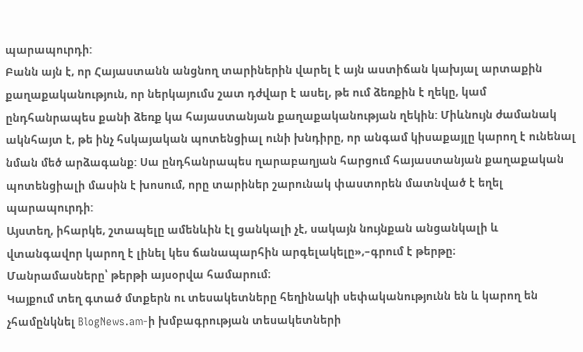պարապուրդի:
Բանն այն է, որ Հայաստանն անցնող տարիներին վարել է այն աստիճան կախյալ արտաքին քաղաքականություն, որ ներկայումս շատ դժվար է ասել, թե ում ձեռքին է ղեկը, կամ ընդհանրապես քանի ձեռք կա հայաստանյան քաղաքականության ղեկին: Միևնույն ժամանակ ակնհայտ է, թե ինչ հսկայական պոտենցիալ ունի խնդիրը, որ անգամ կիսաքայլը կարող է ունենալ նման մեծ արձագանք: Սա ընդհանրապես ղարաբաղյան հարցում հայաստանյան քաղաքական պոտենցիալի մասին է խոսում, որը տարիներ շարունակ փաստորեն մատնված է եղել պարապուրդի:
Այստեղ, իհարկե, շտապելը ամենևին էլ ցանկալի չէ, սակայն նույնքան անցանկալի և վտանգավոր կարող է լինել կես ճանապարհին արգելակելը»,–գրում է թերթը։
Մանրամասները՝ թերթի այսօրվա համարում։
Կայքում տեղ գտած մտքերն ու տեսակետները հեղինակի սեփականությունն են և կարող են չհամընկնել BlogNews.am-ի խմբագրության տեսակետների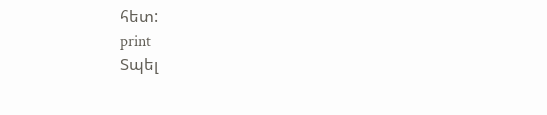հետ:
print
Տպել